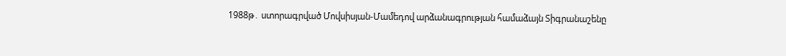1988թ․ ստորագրված Մովսիսյան-Մամեդով արձանագրության համաձայն Տիգրանաշենը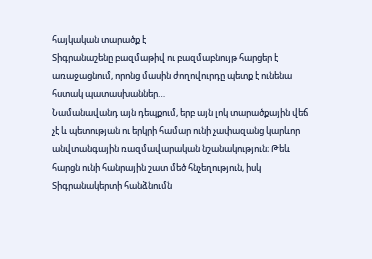հայկական տարածք է
Տիգրանաշենը բազմաթիվ ու բազմաբնույթ հարցեր է առաջացնում, որոնց մասին ժողովուրդը պետք է ունենա հստակ պատասխաններ…
Նամանավանդ այն դեպքում, երբ այն լոկ տարածքային վեճ չէ և պետության ու երկրի համար ունի չափազանց կարևոր անվտանգային ռազմավարական նշանակություն։ Թեև հարցն ունի հանրային շատ մեծ հնչեղություն, իսկ Տիգրանակերտի հանձնումն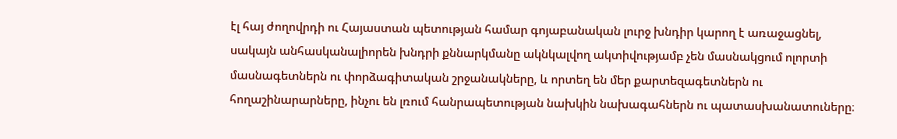էլ հայ ժողովրդի ու Հայաստան պետության համար գոյաբանական լուրջ խնդիր կարող է առաջացնել, սակայն անհասկանալիորեն խնդրի քննարկմանը ակնկալվող ակտիվությամբ չեն մասնակցում ոլորտի մասնագետներն ու փորձագիտական շրջանակները, և որտեղ են մեր քարտեզագետներն ու հողաշինարարները, ինչու են լռում հանրապետության նախկին նախագահներն ու պատասխանատուները։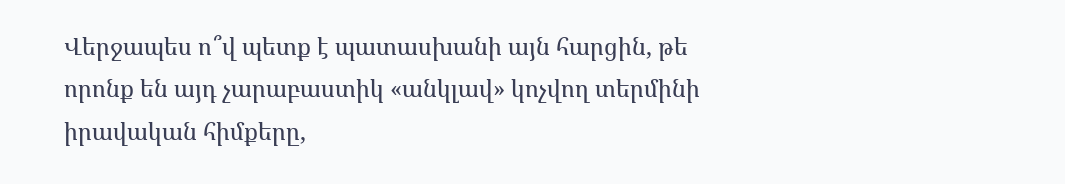Վերջապես ո՞վ պետք է պատասխանի այն հարցին, թե որոնք են այդ չարաբաստիկ «անկլավ» կոչվող տերմինի իրավական հիմքերը,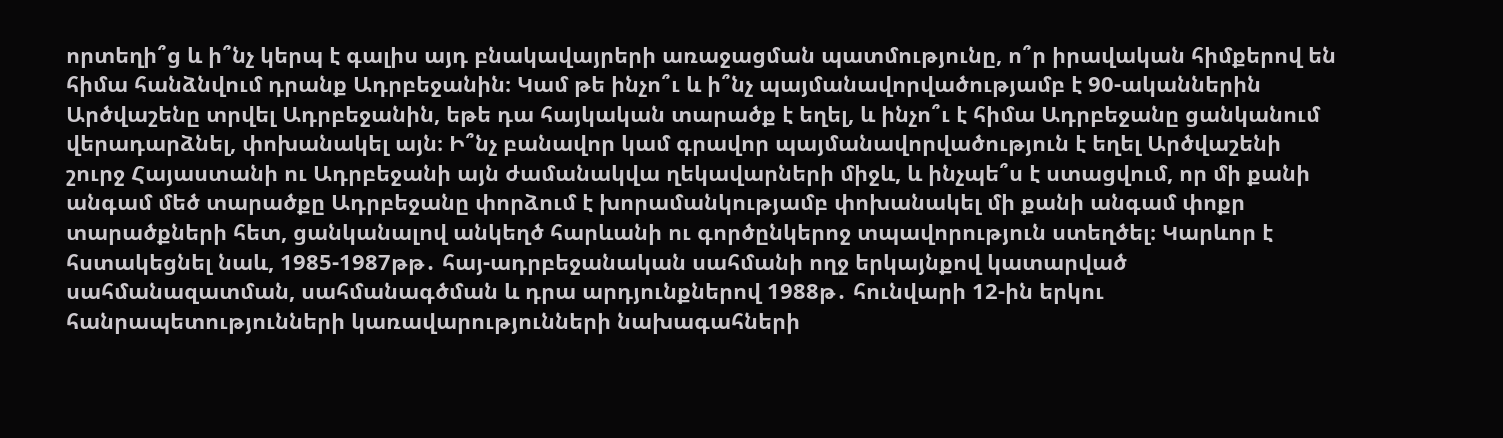որտեղի՞ց և ի՞նչ կերպ է գալիս այդ բնակավայրերի առաջացման պատմությունը, ո՞ր իրավական հիմքերով են հիմա հանձնվում դրանք Ադրբեջանին։ Կամ թե ինչո՞ւ և ի՞նչ պայմանավորվածությամբ է 90-ականներին Արծվաշենը տրվել Ադրբեջանին, եթե դա հայկական տարածք է եղել, և ինչո՞ւ է հիմա Ադրբեջանը ցանկանում վերադարձնել, փոխանակել այն։ Ի՞նչ բանավոր կամ գրավոր պայմանավորվածություն է եղել Արծվաշենի շուրջ Հայաստանի ու Ադրբեջանի այն ժամանակվա ղեկավարների միջև, և ինչպե՞ս է ստացվում, որ մի քանի անգամ մեծ տարածքը Ադրբեջանը փորձում է խորամանկությամբ փոխանակել մի քանի անգամ փոքր տարածքների հետ, ցանկանալով անկեղծ հարևանի ու գործընկերոջ տպավորություն ստեղծել։ Կարևոր է հստակեցնել նաև, 1985-1987թթ․ հայ-ադրբեջանական սահմանի ողջ երկայնքով կատարված սահմանազատման, սահմանագծման և դրա արդյունքներով 1988թ․ հունվարի 12-ին երկու հանրապետությունների կառավարությունների նախագահների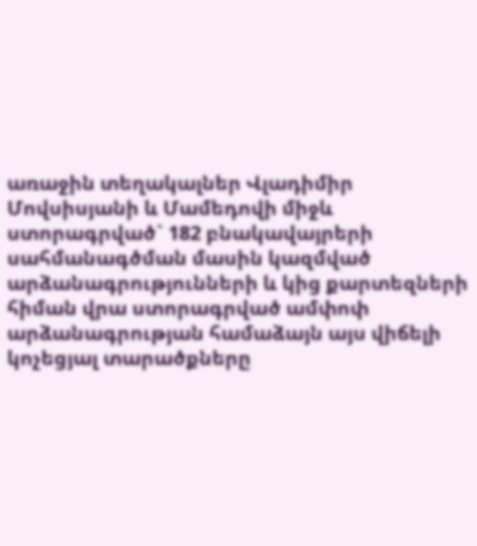առաջին տեղակալներ Վլադիմիր Մովսիսյանի և Մամեդովի միջև ստորագրված` 182 բնակավայրերի սահմանագծման մասին կազմված արձանագրությունների և կից քարտեզների հիման վրա ստորագրված ամփոփ արձանագրության համաձայն այս վիճելի կոչեցյալ տարածքները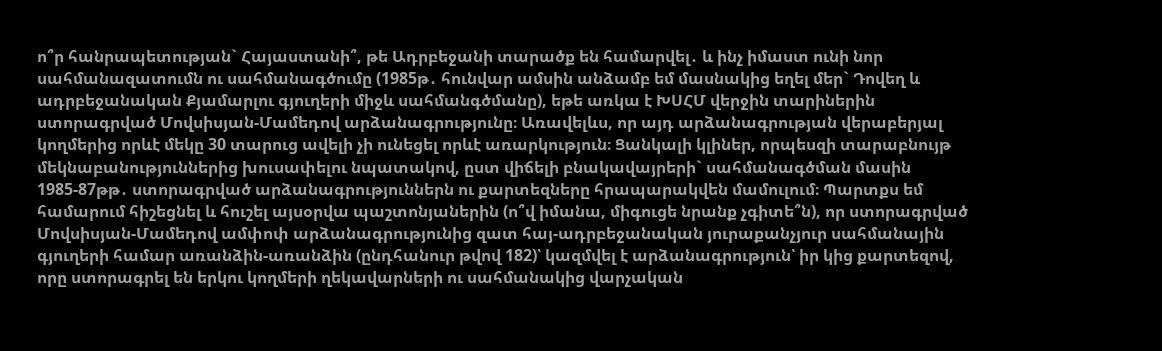ո՞ր հանրապետության` Հայաստանի՞, թե Ադրբեջանի տարածք են համարվել․ և ինչ իմաստ ունի նոր սահմանազատումն ու սահմանագծումը (1985թ․ հունվար ամսին անձամբ եմ մասնակից եղել մեր` Դովեղ և ադրբեջանական Քյամարլու գյուղերի միջև սահմանգծմանը), եթե առկա է ԽՍՀՄ վերջին տարիներին ստորագրված Մովսիսյան-Մամեդով արձանագրությունը։ Առավելևս, որ այդ արձանագրության վերաբերյալ կողմերից որևէ մեկը 30 տարուց ավելի չի ունեցել որևէ առարկություն։ Ցանկալի կլիներ, որպեսզի տարաբնույթ մեկնաբանություններից խուսափելու նպատակով, ըստ վիճելի բնակավայրերի` սահմանագծման մասին 1985-87թթ․ ստորագրված արձանագրություններն ու քարտեզները հրապարակվեն մամուլում։ Պարտքս եմ համարում հիշեցնել և հուշել այսօրվա պաշտոնյաներին (ո՞վ իմանա, միգուցե նրանք չգիտե՞ն), որ ստորագրված Մովսիսյան-Մամեդով ամփոփ արձանագրությունից զատ հայ-ադրբեջանական յուրաքանչյուր սահմանային գյուղերի համար առանձին-առանձին (ընդհանուր թվով 182)՝ կազմվել է արձանագրություն՝ իր կից քարտեզով, որը ստորագրել են երկու կողմերի ղեկավարների ու սահմանակից վարչական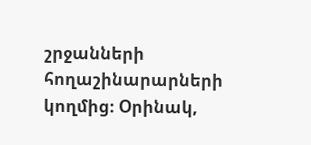շրջանների հողաշինարարների կողմից։ Օրինակ,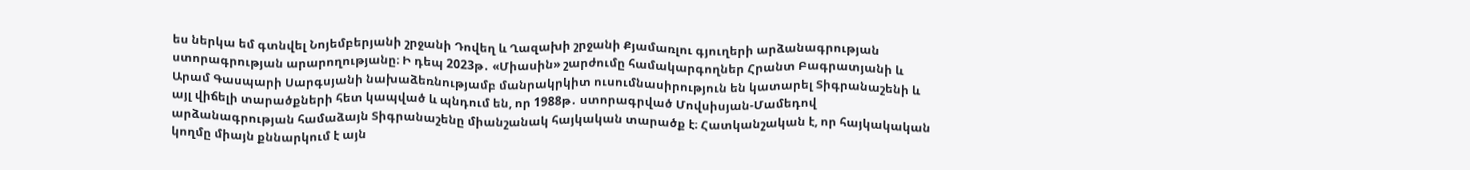ես ներկա եմ գտնվել Նոյեմբերյանի շրջանի Դովեղ և Ղազախի շրջանի Քյամառլու գյուղերի արձանագրության ստորագրության արարողությանը։ Ի դեպ 2023թ․ «Միասին» շարժումը համակարգողներ Հրանտ Բագրատյանի և Արամ Գասպարի Սարգսյանի նախաձեռնությամբ մանրակրկիտ ուսումնասիրություն են կատարել Տիգրանաշենի և այլ վիճելի տարածքների հետ կապված և պնդում են, որ 1988թ․ ստորագրված Մովսիսյան-Մամեդով արձանագրության համաձայն Տիգրանաշենը միանշանակ հայկական տարածք է։ Հատկանշական է, որ հայկակական կողմը միայն քննարկում է այն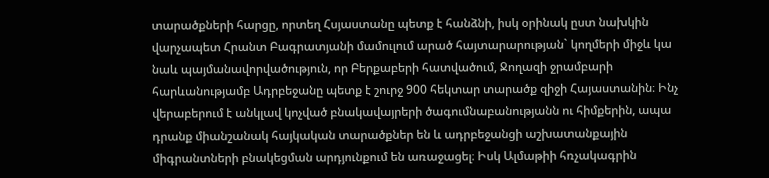տարածքների հարցը, որտեղ Հսյաստանը պետք է հանձնի, իսկ օրինակ ըստ նախկին վարչապետ Հրանտ Բագրատյանի մամուլում արած հայտարարության` կողմերի միջև կա նաև պայմանավորվածություն, որ Բերքաբերի հատվածում, Ջողազի ջրամբարի հարևանությամբ Ադրբեջանը պետք է շուրջ 900 հեկտար տարածք զիջի Հայաստանին։ Ինչ վերաբերում է անկլավ կոչված բնակավայրերի ծագումնաբանությանն ու հիմքերին, ապա դրանք միանշանակ հայկական տարածքներ են և ադրբեջանցի աշխատանքային միգրանտների բնակեցման արդյունքում են առաջացել։ Իսկ Ալմաթիի հռչակագրին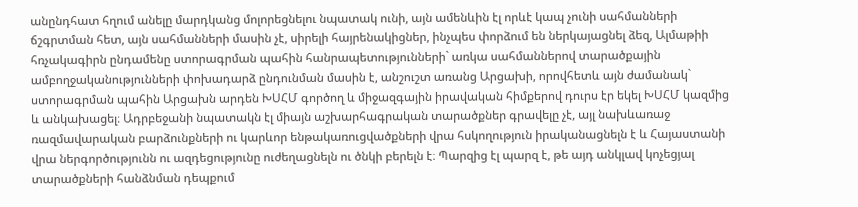անընդհատ հղում անելը մարդկանց մոլորեցնելու նպատակ ունի, այն ամենևին էլ որևէ կապ չունի սահմանների ճշգրտման հետ, այն սահմանների մասին չէ, սիրելի հայրենակիցներ, ինչպես փորձում են ներկայացնել ձեզ, Ալմաթիի հռչակագիրն ընդամենը ստորագրման պահին հանրապետությունների` առկա սահմաններով տարածքային ամբողջականությունների փոխադարձ ընդունման մասին է, անշուշտ առանց Արցախի, որովհետև այն ժամանակ` ստորագրման պահին Արցախն արդեն ԽՍՀՄ գործող և միջազգային իրավական հիմքերով դուրս էր եկել ԽՍՀՄ կազմից և անկախացել։ Ադրբեջանի նպատակն էլ միայն աշխարհագրական տարածքներ գրավելը չէ, այլ նախևառաջ ռազմավարական բարձունքների ու կարևոր ենթակառուցվածքների վրա հսկողություն իրականացնելն է և Հայաստանի վրա ներգործությունն ու ազդեցությունը ուժեղացնելն ու ծնկի բերելն է։ Պարզից էլ պարզ է, թե այդ անկլավ կոչեցյալ տարածքների հանձնման դեպքում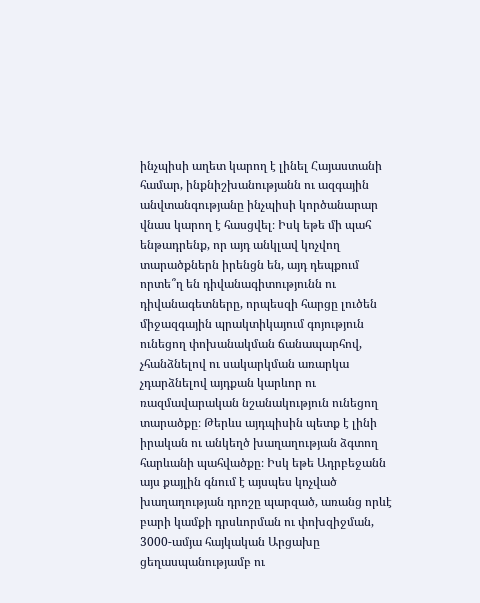ինչպիսի աղետ կարող է լինել Հայաստանի համար, ինքնիշխանությանն ու ազգային անվտանգությանը ինչպիսի կործանարար վնաս կարող է հասցվել։ Իսկ եթե մի պահ ենթադրենք, որ այդ անկլավ կոչվող տարածքներն իրենցն են, այդ դեպքում որտե՞ղ են դիվանագիտությունն ու դիվանագետները, որպեսզի հարցը լուծեն միջազգային պրակտիկայում գոյություն ունեցող փոխանակման ճանապարհով, չհանձնելով ու սակարկման առարկա չդարձնելով այդքան կարևոր ու ռազմավարական նշանակություն ունեցող տարածքը։ Թերևս այդպիսին պետք է լինի իրական ու անկեղծ խաղաղության ձգտող հարևանի պահվածքը։ Իսկ եթե Ադրբեջանն այս քայլին գնում է այսպես կոչված խաղաղության դրոշը պարզած, առանց որևէ բարի կամքի դրսևորման ու փոխզիջման, 3000-ամյա հայկական Արցախը ցեղասպանությամբ ու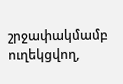շրջափակմամբ ուղեկցվող,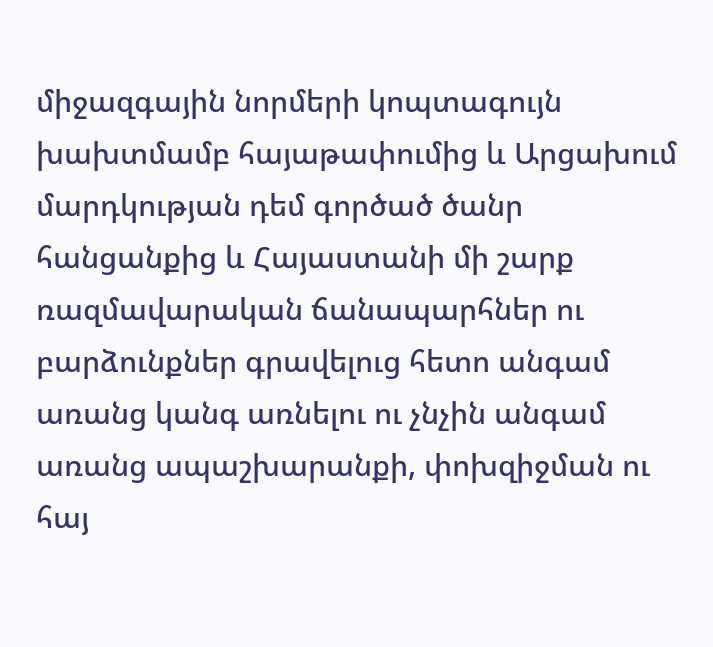միջազգային նորմերի կոպտագույն խախտմամբ հայաթափումից և Արցախում մարդկության դեմ գործած ծանր հանցանքից և Հայաստանի մի շարք ռազմավարական ճանապարհներ ու բարձունքներ գրավելուց հետո անգամ առանց կանգ առնելու ու չնչին անգամ առանց ապաշխարանքի, փոխզիջման ու հայ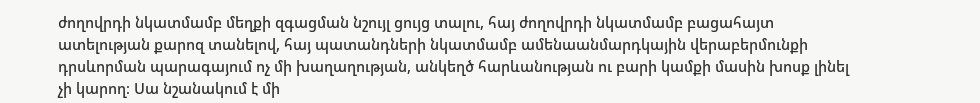ժողովրդի նկատմամբ մեղքի զգացման նշույլ ցույց տալու, հայ ժողովրդի նկատմամբ բացահայտ ատելության քարոզ տանելով, հայ պատանդների նկատմամբ ամենաանմարդկային վերաբերմունքի դրսևորման պարագայում ոչ մի խաղաղության, անկեղծ հարևանության ու բարի կամքի մասին խոսք լինել չի կարող։ Սա նշանակում է մի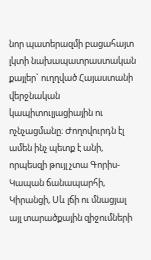նոր պատերազմի բացահայտ լկտի նախապատրաստական քայլեր` ուղղված Հայաստանի վերջնական կապիտուլյացիային ու ոչնչացմանը։ Ժողովուրդն էլ ամեն ինչ պետք է անի, որպեսզի թույլ չտա Գորիս-Կապան ճանապարհի, Կիրանցի, Սև լճի ու մնացյալ այլ տարածքային զիջումների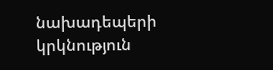նախադեպերի կրկնություն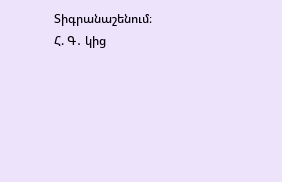Տիգրանաշենում։
Հ. Գ․ կից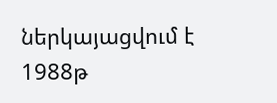ներկայացվում է 1988թ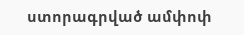ստորագրված ամփոփ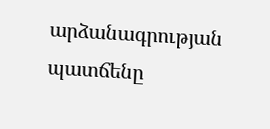արձանագրության պատճենը